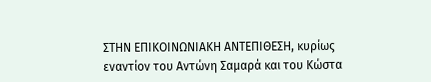ΣΤΗΝ ΕΠΙΚΟΙΝΩΝΙΑΚΗ ΑΝΤΕΠΙΘΕΣΗ, κυρίως εναντίον του Αντώνη Σαμαρά και του Κώστα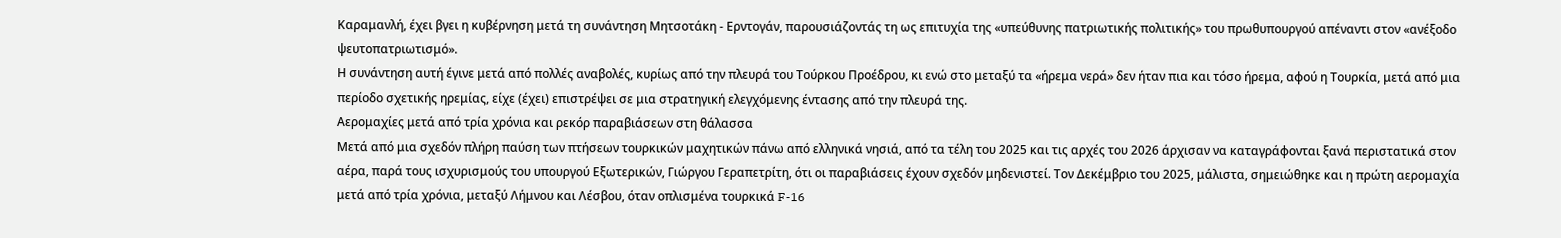Καραμανλή, έχει βγει η κυβέρνηση μετά τη συνάντηση Μητσοτάκη - Ερντογάν, παρουσιάζοντάς τη ως επιτυχία της «υπεύθυνης πατριωτικής πολιτικής» του πρωθυπουργού απέναντι στον «ανέξοδο ψευτοπατριωτισμό».
Η συνάντηση αυτή έγινε μετά από πολλές αναβολές, κυρίως από την πλευρά του Τούρκου Προέδρου, κι ενώ στο μεταξύ τα «ήρεμα νερά» δεν ήταν πια και τόσο ήρεμα, αφού η Τουρκία, μετά από μια περίοδο σχετικής ηρεμίας, είχε (έχει) επιστρέψει σε μια στρατηγική ελεγχόμενης έντασης από την πλευρά της.
Αερομαχίες μετά από τρία χρόνια και ρεκόρ παραβιάσεων στη θάλασσα
Μετά από μια σχεδόν πλήρη παύση των πτήσεων τουρκικών μαχητικών πάνω από ελληνικά νησιά, από τα τέλη του 2025 και τις αρχές του 2026 άρχισαν να καταγράφονται ξανά περιστατικά στον αέρα, παρά τους ισχυρισμούς του υπουργού Εξωτερικών, Γιώργου Γεραπετρίτη, ότι οι παραβιάσεις έχουν σχεδόν μηδενιστεί. Τον Δεκέμβριο του 2025, μάλιστα, σημειώθηκε και η πρώτη αερομαχία μετά από τρία χρόνια, μεταξύ Λήμνου και Λέσβου, όταν οπλισμένα τουρκικά F-16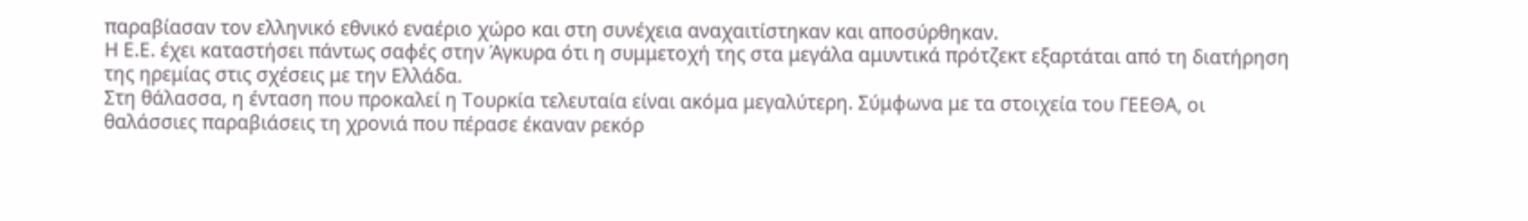παραβίασαν τον ελληνικό εθνικό εναέριο χώρο και στη συνέχεια αναχαιτίστηκαν και αποσύρθηκαν.
Η Ε.Ε. έχει καταστήσει πάντως σαφές στην Άγκυρα ότι η συμμετοχή της στα μεγάλα αμυντικά πρότζεκτ εξαρτάται από τη διατήρηση της ηρεμίας στις σχέσεις με την Ελλάδα.
Στη θάλασσα, η ένταση που προκαλεί η Τουρκία τελευταία είναι ακόμα μεγαλύτερη. Σύμφωνα με τα στοιχεία του ΓΕΕΘΑ, οι θαλάσσιες παραβιάσεις τη χρονιά που πέρασε έκαναν ρεκόρ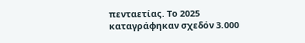πενταετίας. Το 2025 καταγράφηκαν σχεδόν 3.000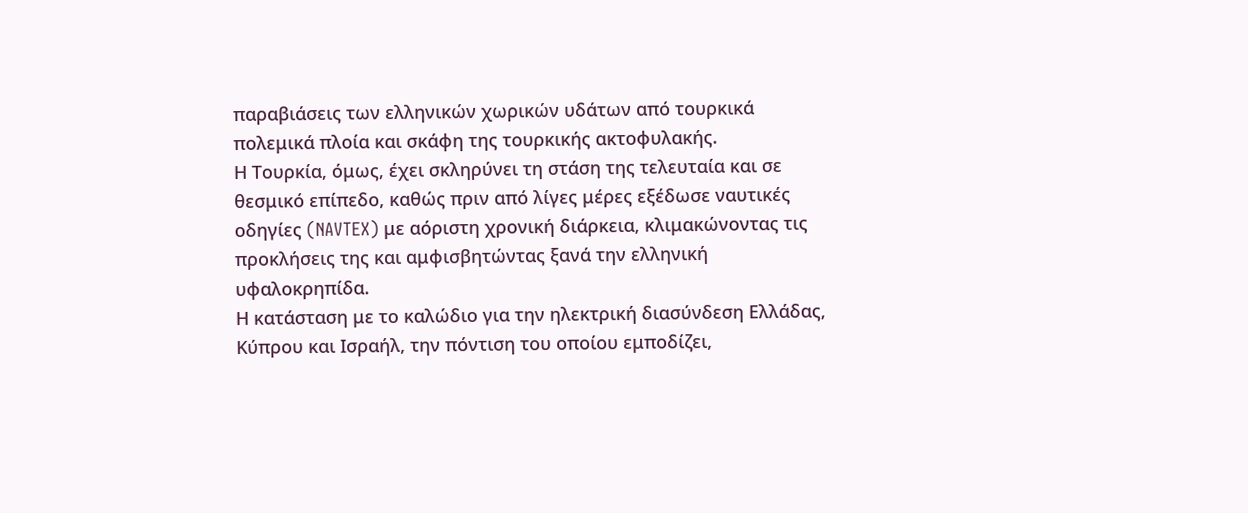παραβιάσεις των ελληνικών χωρικών υδάτων από τουρκικά πολεμικά πλοία και σκάφη της τουρκικής ακτοφυλακής.
Η Τουρκία, όμως, έχει σκληρύνει τη στάση της τελευταία και σε θεσμικό επίπεδο, καθώς πριν από λίγες μέρες εξέδωσε ναυτικές οδηγίες (NAVTEX) με αόριστη χρονική διάρκεια, κλιμακώνοντας τις προκλήσεις της και αμφισβητώντας ξανά την ελληνική υφαλοκρηπίδα.
Η κατάσταση με το καλώδιο για την ηλεκτρική διασύνδεση Ελλάδας, Κύπρου και Ισραήλ, την πόντιση του οποίου εμποδίζει,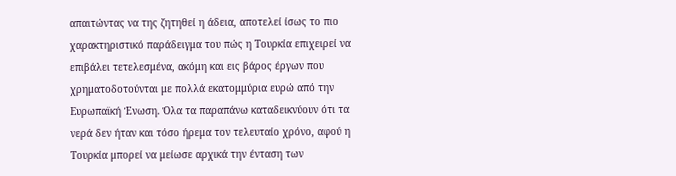απαιτώντας να της ζητηθεί η άδεια, αποτελεί ίσως το πιο χαρακτηριστικό παράδειγμα του πώς η Τουρκία επιχειρεί να επιβάλει τετελεσμένα, ακόμη και εις βάρος έργων που χρηματοδοτούνται με πολλά εκατομμύρια ευρώ από την Ευρωπαϊκή Ένωση. Όλα τα παραπάνω καταδεικνύουν ότι τα νερά δεν ήταν και τόσο ήρεμα τον τελευταίο χρόνο, αφού η Τουρκία μπορεί να μείωσε αρχικά την ένταση των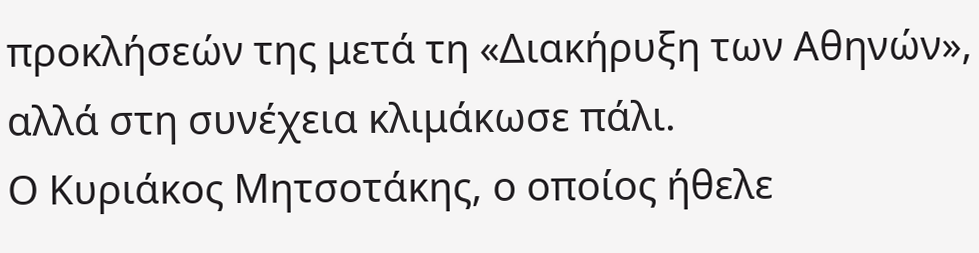προκλήσεών της μετά τη «Διακήρυξη των Αθηνών», αλλά στη συνέχεια κλιμάκωσε πάλι.
Ο Κυριάκος Μητσοτάκης, ο οποίος ήθελε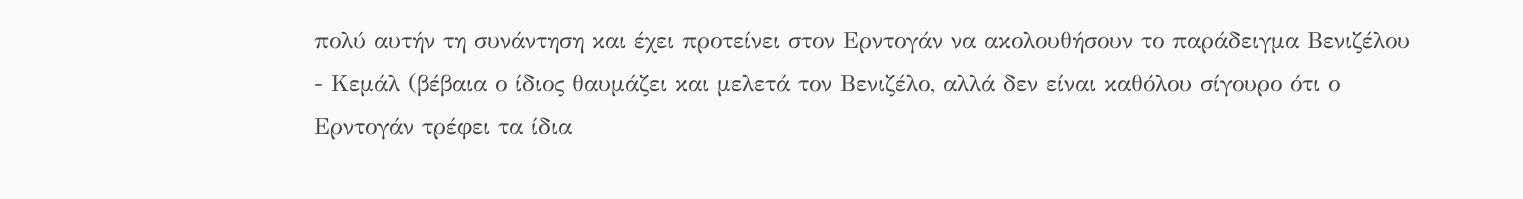πολύ αυτήν τη συνάντηση και έχει προτείνει στον Ερντογάν να ακολουθήσουν το παράδειγμα Βενιζέλου - Κεμάλ (βέβαια ο ίδιος θαυμάζει και μελετά τον Βενιζέλο, αλλά δεν είναι καθόλου σίγουρο ότι ο Ερντογάν τρέφει τα ίδια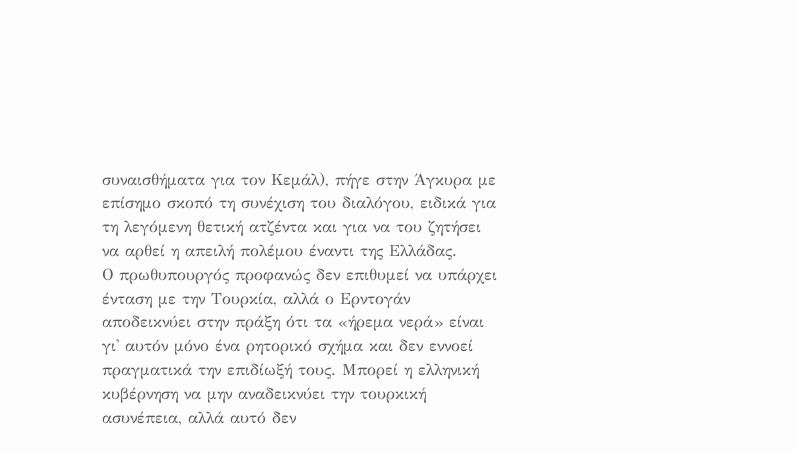συναισθήματα για τον Κεμάλ), πήγε στην Άγκυρα με επίσημο σκοπό τη συνέχιση του διαλόγου, ειδικά για τη λεγόμενη θετική ατζέντα και για να του ζητήσει να αρθεί η απειλή πολέμου έναντι της Ελλάδας.
Ο πρωθυπουργός προφανώς δεν επιθυμεί να υπάρχει ένταση με την Τουρκία, αλλά ο Ερντογάν αποδεικνύει στην πράξη ότι τα «ήρεμα νερά» είναι γι' αυτόν μόνο ένα ρητορικό σχήμα και δεν εννοεί πραγματικά την επιδίωξή τους. Μπορεί η ελληνική κυβέρνηση να μην αναδεικνύει την τουρκική ασυνέπεια, αλλά αυτό δεν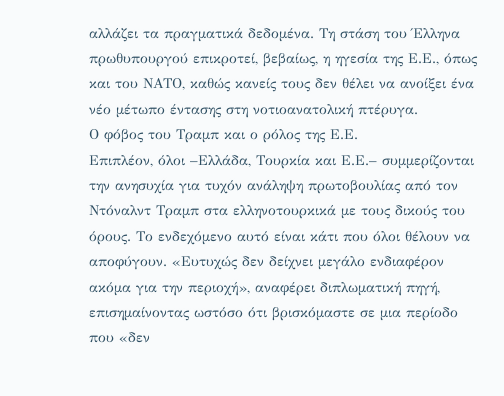αλλάζει τα πραγματικά δεδομένα. Τη στάση του Έλληνα πρωθυπουργού επικροτεί, βεβαίως, η ηγεσία της Ε.Ε., όπως και του ΝΑΤΟ, καθώς κανείς τους δεν θέλει να ανοίξει ένα νέο μέτωπο έντασης στη νοτιοανατολική πτέρυγα.
Ο φόβος του Τραμπ και ο ρόλος της Ε.Ε.
Επιπλέον, όλοι –Ελλάδα, Τουρκία και Ε.Ε.– συμμερίζονται την ανησυχία για τυχόν ανάληψη πρωτοβουλίας από τον Ντόναλντ Τραμπ στα ελληνοτουρκικά με τους δικούς του όρους. Το ενδεχόμενο αυτό είναι κάτι που όλοι θέλουν να αποφύγουν. «Ευτυχώς δεν δείχνει μεγάλο ενδιαφέρον ακόμα για την περιοχή», αναφέρει διπλωματική πηγή, επισημαίνοντας ωστόσο ότι βρισκόμαστε σε μια περίοδο που «δεν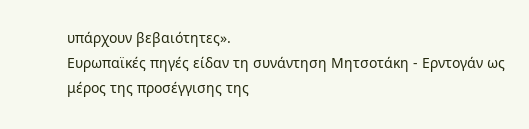υπάρχουν βεβαιότητες».
Ευρωπαϊκές πηγές είδαν τη συνάντηση Μητσοτάκη - Ερντογάν ως μέρος της προσέγγισης της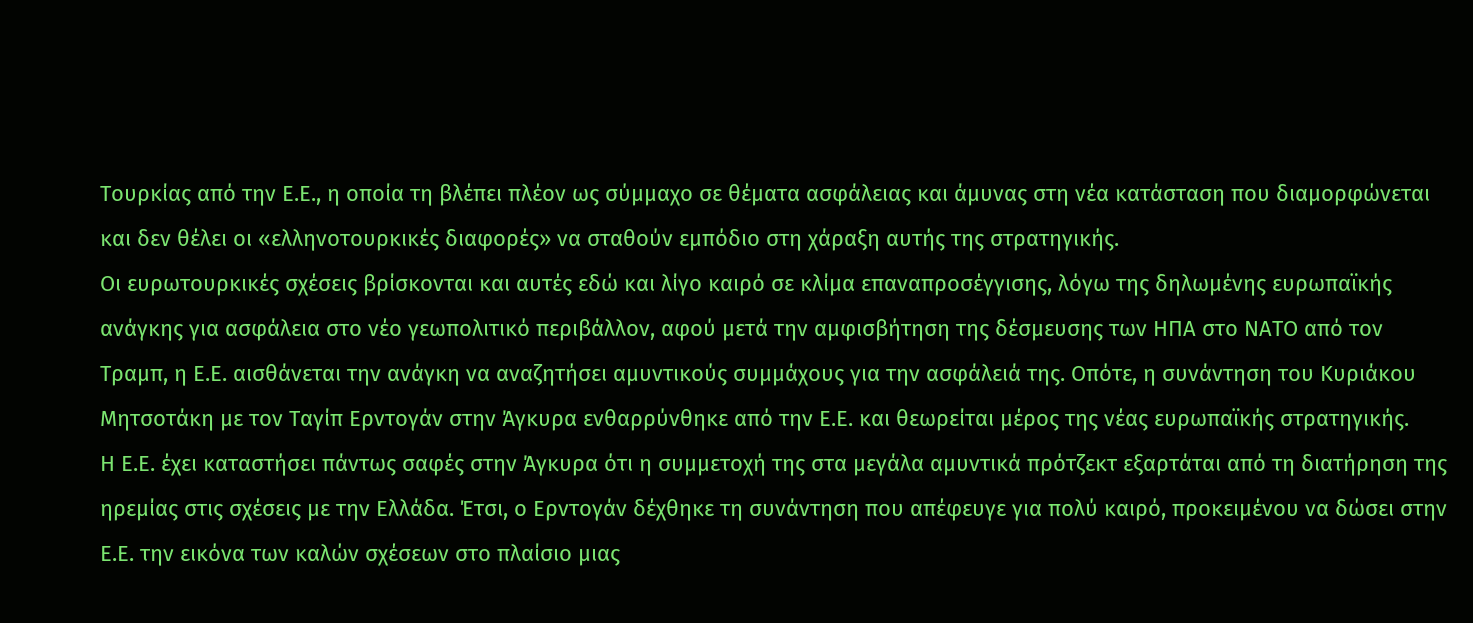Τουρκίας από την Ε.Ε., η οποία τη βλέπει πλέον ως σύμμαχο σε θέματα ασφάλειας και άμυνας στη νέα κατάσταση που διαμορφώνεται και δεν θέλει οι «ελληνοτουρκικές διαφορές» να σταθούν εμπόδιο στη χάραξη αυτής της στρατηγικής.
Οι ευρωτουρκικές σχέσεις βρίσκονται και αυτές εδώ και λίγο καιρό σε κλίμα επαναπροσέγγισης, λόγω της δηλωμένης ευρωπαϊκής ανάγκης για ασφάλεια στο νέο γεωπολιτικό περιβάλλον, αφού μετά την αμφισβήτηση της δέσμευσης των ΗΠΑ στο ΝΑΤΟ από τον Τραμπ, η Ε.Ε. αισθάνεται την ανάγκη να αναζητήσει αμυντικούς συμμάχους για την ασφάλειά της. Οπότε, η συνάντηση του Κυριάκου Μητσοτάκη με τον Ταγίπ Ερντογάν στην Άγκυρα ενθαρρύνθηκε από την Ε.Ε. και θεωρείται μέρος της νέας ευρωπαϊκής στρατηγικής.
Η Ε.Ε. έχει καταστήσει πάντως σαφές στην Άγκυρα ότι η συμμετοχή της στα μεγάλα αμυντικά πρότζεκτ εξαρτάται από τη διατήρηση της ηρεμίας στις σχέσεις με την Ελλάδα. Έτσι, ο Ερντογάν δέχθηκε τη συνάντηση που απέφευγε για πολύ καιρό, προκειμένου να δώσει στην Ε.Ε. την εικόνα των καλών σχέσεων στο πλαίσιο μιας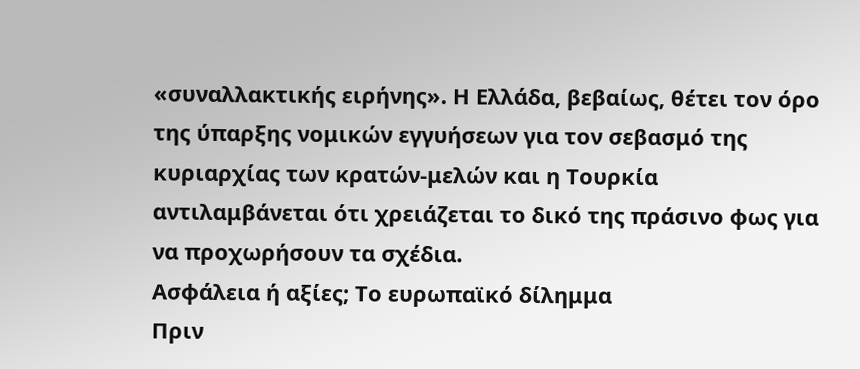«συναλλακτικής ειρήνης». Η Ελλάδα, βεβαίως, θέτει τον όρο της ύπαρξης νομικών εγγυήσεων για τον σεβασμό της κυριαρχίας των κρατών-μελών και η Τουρκία αντιλαμβάνεται ότι χρειάζεται το δικό της πράσινο φως για να προχωρήσουν τα σχέδια.
Ασφάλεια ή αξίες; Το ευρωπαϊκό δίλημμα
Πριν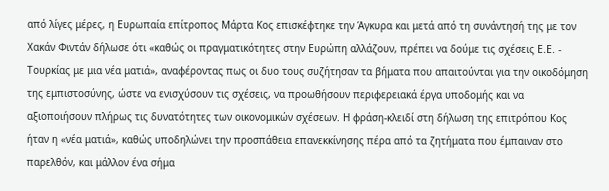από λίγες μέρες, η Ευρωπαία επίτροπος Μάρτα Κος επισκέφτηκε την Άγκυρα και μετά από τη συνάντησή της με τον Χακάν Φιντάν δήλωσε ότι «καθώς οι πραγματικότητες στην Ευρώπη αλλάζουν, πρέπει να δούμε τις σχέσεις Ε.Ε. - Τουρκίας με μια νέα ματιά», αναφέροντας πως οι δυο τους συζήτησαν τα βήματα που απαιτούνται για την οικοδόμηση της εμπιστοσύνης, ώστε να ενισχύσουν τις σχέσεις, να προωθήσουν περιφερειακά έργα υποδομής και να αξιοποιήσουν πλήρως τις δυνατότητες των οικονομικών σχέσεων. Η φράση-κλειδί στη δήλωση της επιτρόπου Κος ήταν η «νέα ματιά», καθώς υποδηλώνει την προσπάθεια επανεκκίνησης πέρα από τα ζητήματα που έμπαιναν στο παρελθόν, και μάλλον ένα σήμα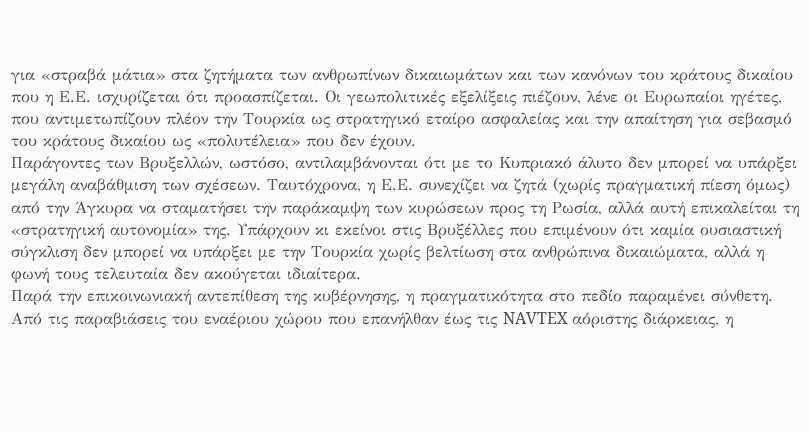για «στραβά μάτια» στα ζητήματα των ανθρωπίνων δικαιωμάτων και των κανόνων του κράτους δικαίου που η Ε.Ε. ισχυρίζεται ότι προασπίζεται. Οι γεωπολιτικές εξελίξεις πιέζουν, λένε οι Ευρωπαίοι ηγέτες, που αντιμετωπίζουν πλέον την Τουρκία ως στρατηγικό εταίρο ασφαλείας και την απαίτηση για σεβασμό του κράτους δικαίου ως «πολυτέλεια» που δεν έχουν.
Παράγοντες των Βρυξελλών, ωστόσο, αντιλαμβάνονται ότι με το Κυπριακό άλυτο δεν μπορεί να υπάρξει μεγάλη αναβάθμιση των σχέσεων. Ταυτόχρονα, η Ε.Ε. συνεχίζει να ζητά (χωρίς πραγματική πίεση όμως) από την Άγκυρα να σταματήσει την παράκαμψη των κυρώσεων προς τη Ρωσία, αλλά αυτή επικαλείται τη «στρατηγική αυτονομία» της. Υπάρχουν κι εκείνοι στις Βρυξέλλες που επιμένουν ότι καμία ουσιαστική σύγκλιση δεν μπορεί να υπάρξει με την Τουρκία χωρίς βελτίωση στα ανθρώπινα δικαιώματα, αλλά η φωνή τους τελευταία δεν ακούγεται ιδιαίτερα.
Παρά την επικοινωνιακή αντεπίθεση της κυβέρνησης, η πραγματικότητα στο πεδίο παραμένει σύνθετη. Από τις παραβιάσεις του εναέριου χώρου που επανήλθαν έως τις NAVTEX αόριστης διάρκειας, η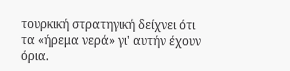τουρκική στρατηγική δείχνει ότι τα «ήρεμα νερά» γι' αυτήν έχουν όρια.